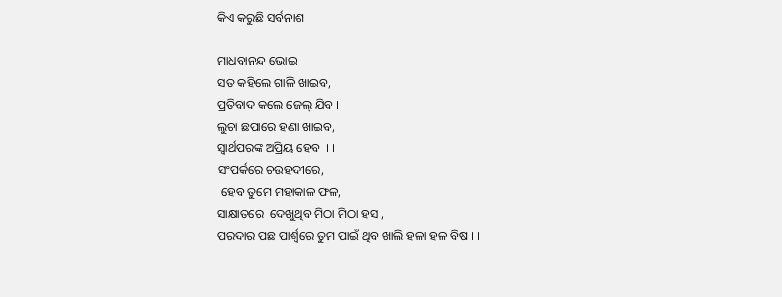କିଏ କରୁଛି ସର୍ବନାଶ

ମାଧବାନନ୍ଦ ଭୋଇ
ସତ କହିଲେ ଗାଳି ଖାଇବ,
ପ୍ରତିବାଦ କଲେ ଜେଲ୍ ଯିବ ।
ଲୁଚା ଛପାରେ ହଣା ଖାଇବ,
ସ୍ବାର୍ଥପରଙ୍କ ଅପ୍ରିୟ ହେବ  । ।
ସଂପର୍କରେ ଚଉହଦୀରେ,
 ହେବ ତୁମେ ମହାକାଳ ଫଳ,
ସାକ୍ଷାତରେ  ଦେଖୁଥିବ ମିଠା ମିଠା ହସ ,
ପରଦାର ପଛ ପାର୍ଶ୍ଵରେ ତୁମ ପାଇଁ ଥିବ ଖାଲି ହଳା ହଳ ବିଷ । ।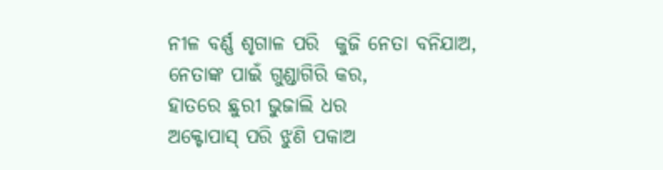ନୀଳ ବର୍ଣ୍ଣ ଶୃଗାଳ ପରି  କୁଜି ନେତା ବନିଯାଅ,
ନେତାଙ୍କ ପାଇଁ ଗୁଣ୍ଡାଗିରି କର,
ହାତରେ ଛୁରୀ ଭୁଜାଲି ଧର
ଅକ୍ଟୋପାସ୍ ପରି ଝୁଣି ପକାଅ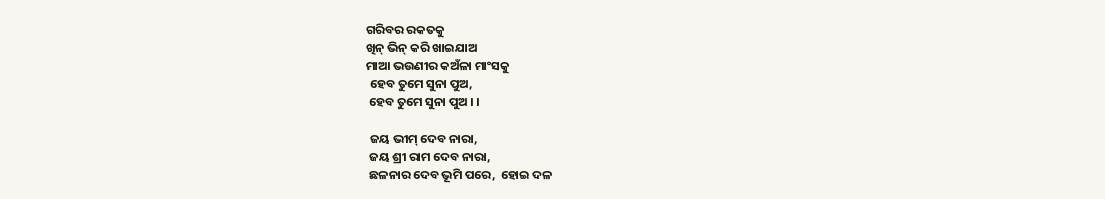ଗରିବର ରକତକୁ
ଖିନ୍ ଭିନ୍ କରି ଖାଇଯାଅ
ମାଆ ଭଉଣୀର କଅଁଳା ମାଂସକୁ
 ହେବ ତୁମେ ସୁନା ପୁଅ,
 ହେବ ତୁମେ ସୁନା ପୁଅ । ।

 ଜୟ ଭୀମ୍ ଦେବ ନାରା,
 ଜୟ ଶ୍ରୀ ରାମ ଦେବ ନାରା,
 ଛଳନାର ଦେବ ଭୂମି ପରେ,  ହୋଇ ଦଳ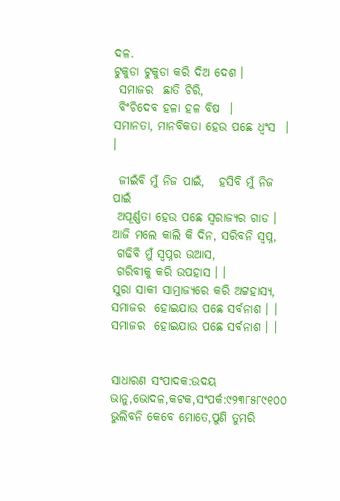ଦଳ.
ଟୁକୁଡା ଟୁକୁଡା କରି ଦିଅ ଦେଶ ।
 ସମାଜର  ଛାତି ଚିରି,
 ବିଂଚିଦେବ ହଳା ହଳ ବିଷ  ।
ସମାନତା, ମାନବିକତା ହେଉ ପଛେ ଧ୍ୱଂସ  । ।

 ଜୀଇଁବି ମୁଁ ନିଜ ପାଇଁ,   ହସିବି ମୁଁ ନିଜ ପାଇଁ
 ଅପୂର୍ଣ୍ଣତା ହେଉ ପଛେ ସ୍ବରାଜ୍ୟର ଗାଡ ।
ଆଜି ମଲେ କାଲି କି ଦିନ, ସରିବନି ସ୍ବପ୍ନ,
 ଗଢିବି ମୁଁ ସ୍ବପ୍ନର ଉଆସ,
 ଗରିବୀକୁ କରି ଉପହାସ । ।
ସୁରା ସାକୀ ସାମ୍ରାଜ୍ୟରେ କରି ଅଟ୍ଟହାସ୍ୟ,
ସମାଜର  ହୋଇଯାଉ ପଛେ ସର୍ବନାଶ । ।
ସମାଜର  ହୋଇଯାଉ ପଛେ ସର୍ବନାଶ । ।


ସାଧାରଣ ସଂପାଦକ:ଉଦୟ ଭାନୁ,ଭୋଦଳ,କଟକ,ସଂପର୍କ:୯୨୩୮୫୮୯୧୦୦
ଭୁଲିବନି କେବେ ମୋତେ,ପୁଣି ତୁମରି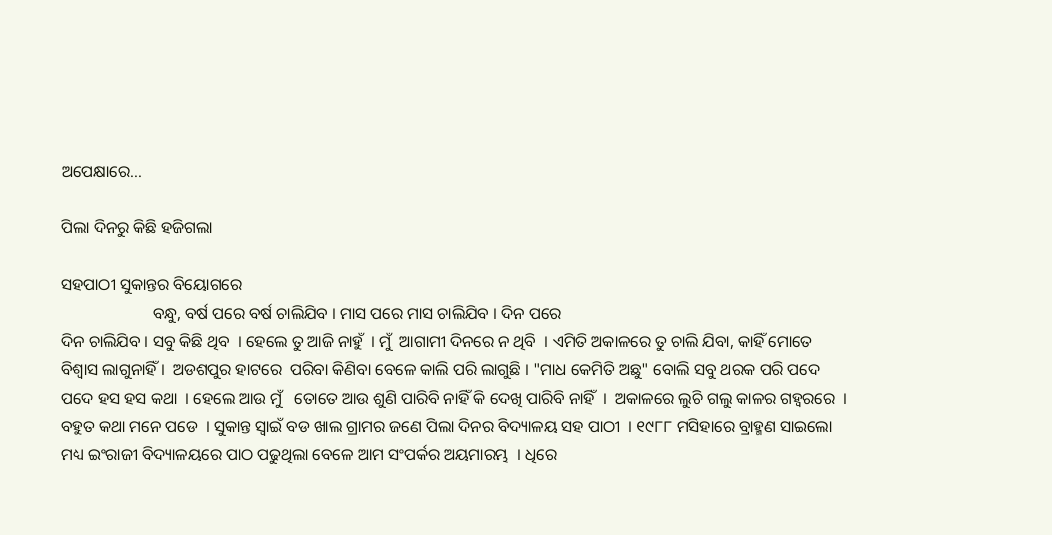ଅପେକ୍ଷାରେ...

ପିଲା ଦିନରୁ କିଛି ହଜିଗଲା

ସହପାଠୀ ସୁକାନ୍ତର ବିୟୋଗରେ
                      ବନ୍ଧୁ, ବର୍ଷ ପରେ ବର୍ଷ ଚାଲିଯିବ । ମାସ ପରେ ମାସ ଚାଲିଯିବ । ଦିନ ପରେ
ଦିନ ଚାଲିଯିବ । ସବୁ କିଛି ଥିବ  । ହେଲେ ତୁ ଆଜି ନାହୁଁ  । ମୁଁ  ଆଗାମୀ ଦିନରେ ନ ଥିବି  । ଏମିତି ଅକାଳରେ ତୁ ଚାଲି ଯିବା, କାହିଁ ମୋତେ ବିଶ୍ୱାସ ଲାଗୁନାହିଁ ।  ଅଡଶପୁର ହାଟରେ  ପରିବା କିଣିବା ବେଳେ କାଲି ପରି ଲାଗୁଛି । "ମାଧ କେମିତି ଅଛୁ" ବୋଲି ସବୁ ଥରକ ପରି ପଦେ ପଦେ ହସ ହସ କଥା  । ହେଲେ ଆଉ ମୁଁ   ତୋତେ ଆଉ ଶୁଣି ପାରିବି ନାହିଁ କି ଦେଖି ପାରିବି ନାହିଁ  ।  ଅକାଳରେ ଲୁଚି ଗଲୁ କାଳର ଗହ୍ୱରରେ  ।
ବହୁତ କଥା ମନେ ପଡେ  । ସୁକାନ୍ତ ସ୍ବାଇଁ ବଡ ଖାଲ ଗ୍ରାମର ଜଣେ ପିଲା ଦିନର ବିଦ୍ୟାଳୟ ସହ ପାଠୀ  । ୧୯୮୮ ମସିହାରେ ବ୍ରାହ୍ମଣ ସାଇଲୋ ମଧ୍ୟ ଇଂରାଜୀ ବିଦ୍ୟାଳୟରେ ପାଠ ପଢୁଥିଲା ବେଳେ ଆମ ସଂପର୍କର ଅୟମାରମ୍ଭ  । ଧିରେ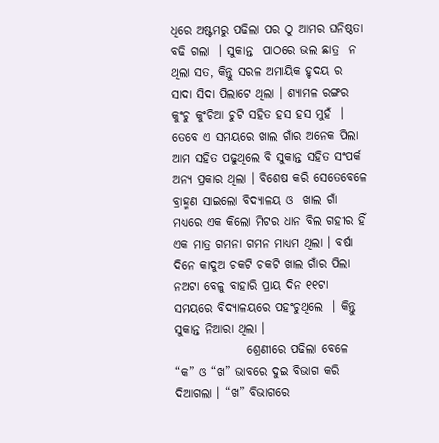ଧିରେ ଅଷ୍ଟମରୁ ପଢିଲା ପର ଠୁ ଆମର ଘନିଷ୍ଠତା ବଢି ଗଲା  । ସୁକାନ୍ତ  ପାଠରେ ଭଲ ଛାତ୍ର  ନ ଥିଲା ସତ, କିନ୍ତୁ ସରଳ ଅମାୟିକ ହୃଦୟ ର ସାଦା ସିଦା ପିଲାଟେ ଥିଲା । ଶ୍ୟାମଳ ରଙ୍ଗର କୁଂଚୁ କୁଂଚିଆ ଚୁଟି ସହିତ ହସ ହସ ମୁହଁ  ।  ତେବେ ଏ ସମୟରେ ଖାଲ ଗାଁର ଅନେକ ପିଲା ଆମ ସହିତ ପଢୁଥିଲେ ବି ସୁକାନ୍ତ ସହିତ ସଂପର୍କ ଅନ୍ୟ ପ୍ରକାର ଥିଲା । ବିଶେଷ କରି ସେତେବେଳେ  ବ୍ରାହ୍ମଣ ସାଇଲୋ ବିଦ୍ୟାଳୟ ଓ  ଖାଲ ଗାଁ ମଧ୍ୟରେ ଏକ କିଲୋ ମିଟର ଧାନ ବିଲ ଗହୀର ହିଁ ଏକ ମାତ୍ର ଗମନା ଗମନ ମାଧ୍ୟମ ଥିଲା । ବର୍ଷା ଦିନେ କାଦୁଅ ଚକଟି ଚକଟି ଖାଲ ଗାଁର ପିଲା ନଅଟା ବେଳୁ ବାହାରି ପ୍ରାୟ ଦିନ ୧୧ଟା ସମୟରେ ବିଦ୍ୟାଳୟରେ ପହଂଚୁଥିଲେ  । କିନ୍ତୁ ସୁକାନ୍ତ ନିଆରା ଥିଲା ।
               ଶ୍ରେଣୀରେ ପଢିଲା ବେଳେ “କ” ଓ “ଖ” ଭାବରେ ଦୁଇ ବିଭାଗ କରି ଦିଆଗଲା । “ଖ” ବିଭାଗରେ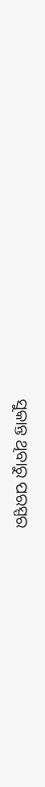ସୁକାନ୍ତ ଥିବାରୁ ପରସ୍ପର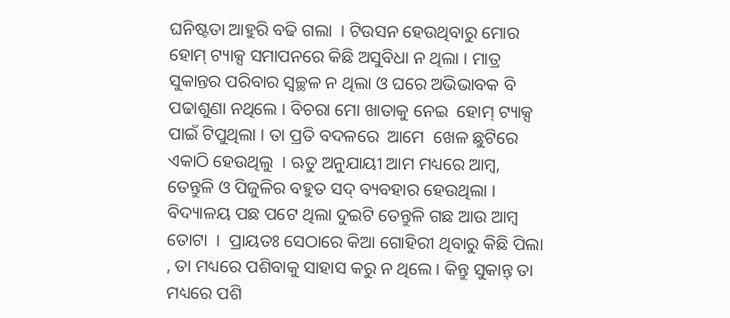ଘନିଷ୍ଟତା ଆହୁରି ବଢି ଗଲା  । ଟିଉସନ ହେଉଥିବାରୁ ମୋର ହୋମ୍ ଟ୍ୟାକ୍ସ ସମାପନରେ କିଛି ଅସୁବିଧା ନ ଥିଲା । ମାତ୍ର ସୁକାନ୍ତର ପରିବାର ସ୍ବଚ୍ଛଳ ନ ଥିଲା ଓ ଘରେ ଅଭିଭାବକ ବି ପଢାଶୁଣା ନଥିଲେ । ବିଚରା ମୋ ଖାତାକୁ ନେଇ  ହୋମ୍ ଟ୍ୟାକ୍ସ ପାଇଁ ଟିପୁଥିଲା । ତା ପ୍ରତି ବଦଳରେ  ଆମେ  ଖେଳ ଛୁଟିରେ ଏକାଠି ହେଉଥିଲୁ  । ଋତୁ ଅନୁଯାୟୀ ଆମ ମଧ୍ୟରେ ଆମ୍ବ, ତେନ୍ତୁଳି ଓ ପିଜୁଳିର ବହୁତ ସଦ୍ ବ୍ୟବହାର ହେଉଥିଲା । ବିଦ୍ୟାଳୟ ପଛ ପଟେ ଥିଲା ଦୁଇଟି ତେନ୍ତୁଳି ଗଛ ଆଉ ଆମ୍ବ  ତୋଟା  ।  ପ୍ରାୟତଃ ସେଠାରେ କିଆ ଗୋହିରୀ ଥିବାରୁ କିଛି ପିଲା , ତା ମଧ୍ୟରେ ପଶିବାକୁ ସାହାସ କରୁ ନ ଥିଲେ । କିନ୍ତୁ ସୁକାନ୍ତ୍ ତା ମଧ୍ୟରେ ପଶି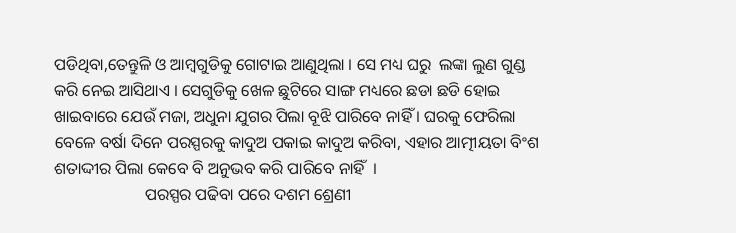ପଡିଥିବା,ତେନ୍ତୁଳି ଓ ଆମ୍ବଗୁଡିକୁ ଗୋଟାଇ ଆଣୁଥିଲା । ସେ ମଧ୍ୟ ଘରୁ  ଲଙ୍କା ଲୁଣ ଗୁଣ୍ଡ କରି ନେଇ ଆସିଥାଏ । ସେଗୁଡିକୁ ଖେଳ ଛୁଟିରେ ସାଙ୍ଗ ମଧ୍ୟରେ ଛଡା ଛଡି ହୋଇ ଖାଇବାରେ ଯେଉଁ ମଜା, ଅଧୁନା ଯୁଗର ପିଲା ବୂଝି ପାରିବେ ନାହିଁ । ଘରକୁ ଫେରିଲା ବେଳେ ବର୍ଷା ଦିନେ ପରସ୍ପରକୁ କାଦୁଅ ପକାଇ କାଦୁଅ କରିବା, ଏହାର ଆତ୍ମୀୟତା ବିଂଶ ଶତାଦ୍ଦୀର ପିଲା କେବେ ବି ଅନୁଭବ କରି ପାରିବେ ନାହିଁ  ।
                      ପରସ୍ପର ପଢିବା ପରେ ଦଶମ ଶ୍ରେଣୀ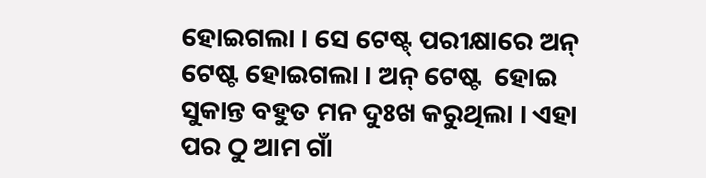ହୋଇଗଲା । ସେ ଟେଷ୍ଟ୍ ପରୀକ୍ଷାରେ ଅନ୍ ଟେଷ୍ଟ ହୋଇଗଲା । ଅନ୍ ଟେଷ୍ଟ  ହୋଇ  ସୁକାନ୍ତ ବହୁତ ମନ ଦୁଃଖ କରୁଥିଲା । ଏହା ପର ଠୁ ଆମ ଗାଁ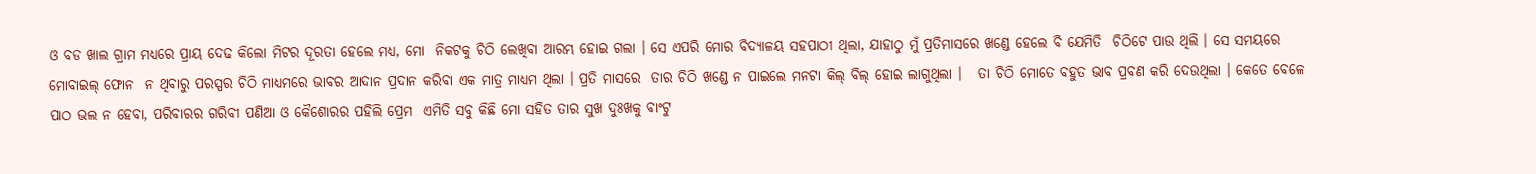ଓ ବଡ ଖାଲ ଗ୍ରାମ ମଧ୍ୟରେ ପ୍ରାୟ ଦେଢ କିଲୋ ମିଟର ଦୂରତା ହେଲେ ମଧ୍ୟ, ମୋ  ନିକଟକୁ ଚିଠି ଲେଖିବା ଆରମ୍ଭ ହୋଇ ଗଲା । ସେ ଏପରି ମୋର ବିଦ୍ୟାଳୟ ସହପାଠୀ ଥିଲା, ଯାହାଠୁ ମୁଁ ପ୍ରତିମାସରେ ଖଣ୍ଡେ ହେଲେ ବି ଯେମିତି  ଚିଠିଟେ ପାଉ ଥିଲି । ସେ ସମୟରେ ମୋବାଇଲ୍ ଫୋନ  ନ ଥିବାରୁ ପରସ୍ପର ଚିଠି ମାଧ୍ୟମରେ ଭାବର ଆଦାନ ପ୍ରଦାନ କରିବା ଏକ ମାତ୍ର ମାଧ୍ୟମ ଥିଲା । ପ୍ରତି ମାସରେ  ତାର ଚିଠି ଖଣ୍ଡେ ନ ପାଇଲେ ମନଟା କିଲ୍ ବିଲ୍ ହୋଇ ଲାଗୁଥିଲା ।   ତା ଚିଠି ମୋତେ ବହୁତ ଭାବ ପ୍ରବଣ କରି ଦେଉଥିଲା । କେତେ ବେଳେ ପାଠ ଭଲ ନ ହେବା, ପରିବାରର ଗରିବୀ ପଣିଆ ଓ କୈଶୋରର ପହିଲି ପ୍ରେମ  ଏମିତି ସବୁ କିଛି ମୋ ସହିତ ତାର ସୁଖ ଦୁଃଖକୁ ବାଂଟୁ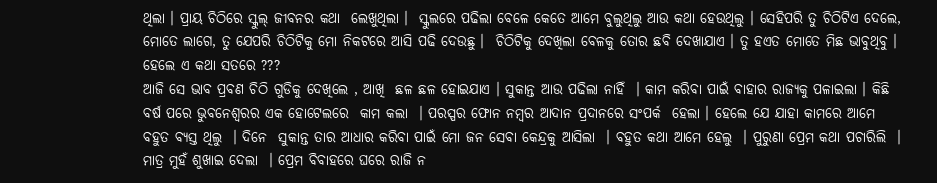ଥିଲା । ପ୍ରାୟ ଚିଠିରେ ସ୍କୁଲ୍ ଜୀବନର କଥା  ଲେଖୁଥିଲା ।  ସ୍କୁଲରେ ପଢିଲା ବେଳେ କେତେ ଆମେ ବୁଲୁଥିଲୁ ଆଉ କଥା ହେଉଥିଲୁ । ସେହିପରି ତୁ ଚିଠିଟିଏ ଦେଲେ, ମୋତେ ଲାଗେ, ତୁ ଯେପରି ଚିଠିଟିକୁ ମୋ ନିକଟରେ ଆସି ପଢି ଦେଉଛୁ ।  ଚିଠିଟିକୁ ଦେଖିଲା ବେଳକୁ ତୋର ଛବି ଦେଖାଯାଏ । ତୁ ହଏତ ମୋତେ ମିଛ ଭାବୁଥିବୁ । ହେଲେ ଏ କଥା ସତରେ ???
ଆଜି ସେ ଭାବ ପ୍ରବଣ ଚିଠି ଗୁଡିକୁ ଦେଖିଲେ , ଆଖି  ଛଳ ଛଳ ହୋଇଯାଏ । ସୁକାନ୍ତ ଆଉ ପଢିଲା ନାହିଁ  । କାମ କରିବା ପାଇଁ ବାହାର ରାଜ୍ୟକୁ ପଳାଇଲା । କିଛି ବର୍ଷ ପରେ ଭୁବନେଶ୍ୱରର ଏକ ହୋଟେଲରେ  କାମ କଲା  । ପରସ୍ପର ଫୋନ ନମ୍ବର ଆଦାନ ପ୍ରଦାନରେ ସଂପର୍କ  ହେଲା । ହେଲେ ଯେ ଯାହା କାମରେ ଆମେ ବହୁତ ବ୍ୟସ୍ତ ଥିଲୁ  । ଦିନେ  ସୁକାନ୍ତ ତାର ଆଧାର କରିବା ପାଇଁ ମୋ ଜନ ସେବା କେନ୍ଦ୍ରକୁ ଆସିଲା  । ବହୁତ କଥା ଆମେ ହେଲୁ  । ପୁରୁଣା ପ୍ରେମ କଥା ପଚାରିଲି  । ମାତ୍ର ମୁହଁ ଶୁଖାଇ ଦେଲା  । ପ୍ରେମ ବିବାହରେ ଘରେ ରାଜି ନ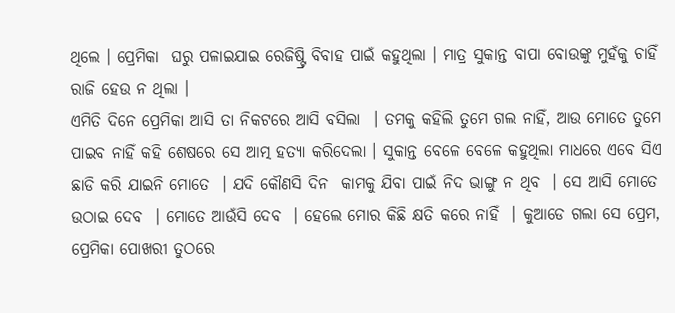ଥିଲେ । ପ୍ରେମିକା  ଘରୁ ପଳାଇଯାଇ ରେଜିଷ୍ଟ୍ରି ବିବାହ ପାଇଁ କହୁଥିଲା । ମାତ୍ର ସୁକାନ୍ତ ବାପା ବୋଉଙ୍କୁ ମୁହଁକୁ ଚାହିଁ ରାଜି ହେଉ ନ ଥିଲା ।
ଏମିତି ଦିନେ ପ୍ରେମିକା ଆସି ତା ନିକଟରେ ଆସି ବସିଲା  । ତମକୁ କହିଲି ତୁମେ ଗଲ ନାହିଁ, ଆଉ ମୋତେ ତୁମେ ପାଇବ ନାହିଁ କହି ଶେଷରେ ସେ ଆତ୍ମ ହତ୍ୟା କରିଦେଲା । ସୁକାନ୍ତ ବେଳେ ବେଳେ କହୁଥିଲା ମାଧରେ ଏବେ ସିଏ ଛାଡି କରି ଯାଇନି ମୋତେ  । ଯଦି କୌଣସି ଦିନ  କାମକୁ ଯିବା ପାଇଁ ନିଦ ଭାଙ୍ଗୁ ନ ଥିବ  । ସେ ଆସି ମୋତେ ଉଠାଇ ଦେବ  । ମୋତେ ଆଉଁସି ଦେବ  । ହେଲେ ମୋର କିଛି କ୍ଷତି କରେ ନାହିଁ  । କୁଆଡେ ଗଲା ସେ ପ୍ରେମ, ପ୍ରେମିକା ପୋଖରୀ ତୁଠରେ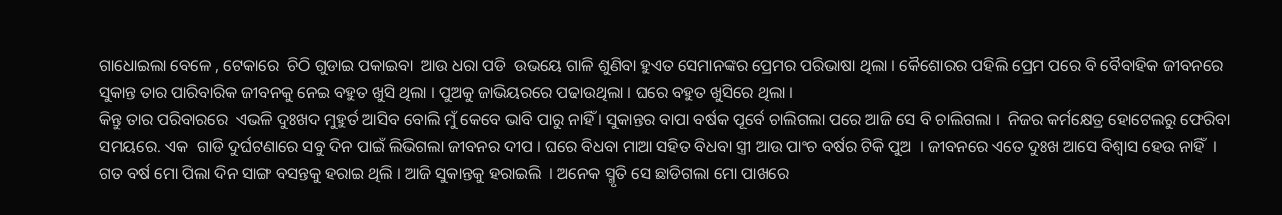ଗାଧୋଇଲା ବେଳେ , ଟେକାରେ  ଚିଠି ଗୁଡାଇ ପକାଇବା  ଆଉ ଧରା ପଡି  ଉଭୟେ ଗାଳି ଶୁଣିବା ହୁଏତ ସେମାନଙ୍କର ପ୍ରେମର ପରିଭାଷା ଥିଲା । କୈଶୋରର ପହିଲି ପ୍ରେମ ପରେ ବି ବୈବାହିକ ଜୀବନରେ  ସୁକାନ୍ତ ତାର ପାରିବାରିକ ଜୀବନକୁ ନେଇ ବହୁତ ଖୁସି ଥିଲା । ପୁଅକୁ ଜାଭିୟରରେ ପଢାଉଥିଲା । ଘରେ ବହୁତ ଖୁସିରେ ଥିଲା ।
କିନ୍ତୁ ତାର ପରିବାରରେ  ଏଭଳି ଦୁଃଖଦ ମୁହୁର୍ତ ଆସିବ ବୋଲି ମୁଁ କେବେ ଭାବି ପାରୁ ନାହିଁ । ସୁକାନ୍ତର ବାପା ବର୍ଷକ ପୂର୍ବେ ଚାଲିଗଲା ପରେ ଆଜି ସେ ବି ଚାଲିଗଲା ।  ନିଜର କର୍ମକ୍ଷେତ୍ର ହୋଟେଲରୁ ଫେରିବା ସମୟରେ. ଏକ  ଗାଡି ଦୁର୍ଘଟଣାରେ ସବୁ ଦିନ ପାଇଁ ଲିଭିଗଲା ଜୀବନର ଦୀପ । ଘରେ ବିଧବା ମାଆ ସହିତ ବିଧବା ସ୍ତ୍ରୀ ଆଉ ପାଂଚ ବର୍ଷର ଟିକି ପୁଅ  । ଜୀବନରେ ଏତେ ଦୁଃଖ ଆସେ ବିଶ୍ୱାସ ହେଉ ନାହିଁ  । ଗତ ବର୍ଷ ମୋ ପିଲା ଦିନ ସାଙ୍ଗ ବସନ୍ତକୁ ହରାଇ ଥିଲି । ଆଜି ସୁକାନ୍ତକୁ ହରାଇଲି  । ଅନେକ ସ୍ମୃତି ସେ ଛାଡିଗଲା ମୋ ପାଖରେ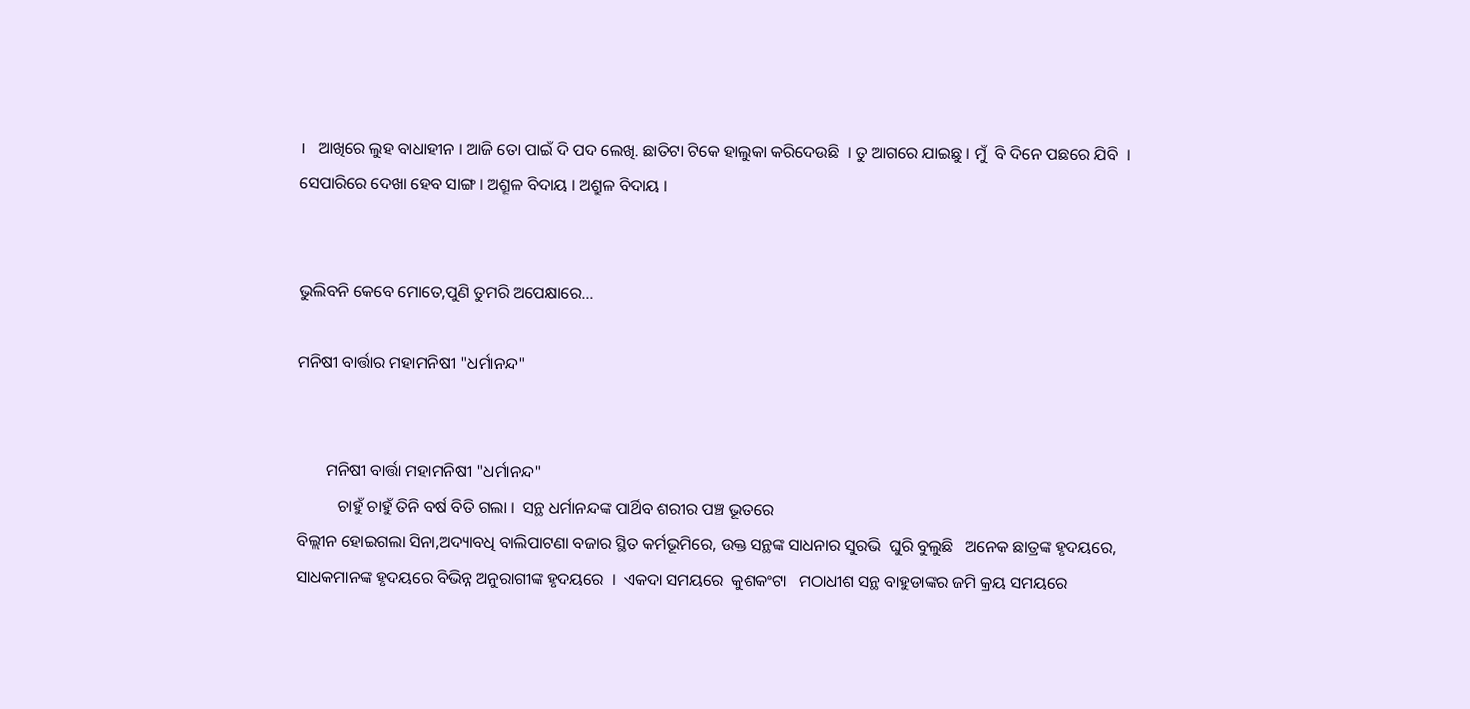।   ଆଖିରେ ଲୁହ ବାଧାହୀନ । ଆଜି ତୋ ପାଇଁ ଦି ପଦ ଲେଖି. ଛାତିଟା ଟିକେ ହାଲୁକା କରିଦେଉଛି  । ତୁ ଆଗରେ ଯାଇଛୁ । ମୁଁ  ବି ଦିନେ ପଛରେ ଯିବି  । ସେପାରିରେ ଦେଖା ହେବ ସାଙ୍ଗ । ଅଶ୍ରୂଳ ବିଦାୟ । ଅଶ୍ରୁଳ ବିଦାୟ ।


ଭୁଲିବନି କେବେ ମୋତେ,ପୁଣି ତୁମରି ଅପେକ୍ଷାରେ...

ମନିଷୀ ବାର୍ତ୍ତାର ମହାମନିଷୀ "ଧର୍ମାନନ୍ଦ"


       ମନିଷୀ ବାର୍ତ୍ତା ମହାମନିଷୀ "ଧର୍ମାନନ୍ଦ"
          ଚାହୁଁ ଚାହୁଁ ତିନି ବର୍ଷ ବିତି ଗଲା ।  ସନ୍ଥ ଧର୍ମାନନ୍ଦଙ୍କ ପାର୍ଥିବ ଶରୀର ପଞ୍ଚ ଭୂତରେ
ବିଲ୍ଲୀନ ହୋଇଗଲା ସିନା,ଅଦ୍ୟାବଧି ବାଲିପାଟଣା ବଜାର ସ୍ଥିତ କର୍ମଭୂମିରେ, ଉକ୍ତ ସନ୍ଥଙ୍କ ସାଧନାର ସୁରଭି  ଘୁରି ବୁଲୁଛି   ଅନେକ ଛାତ୍ରଙ୍କ ହୃଦୟରେ, ସାଧକମାନଙ୍କ ହୃଦୟରେ ବିଭିନ୍ନ ଅନୁରାଗୀଙ୍କ ହୃଦୟରେ  ।  ଏକଦା ସମୟରେ  କୁଶକଂଟା   ମଠାଧୀଶ ସନ୍ଥ ବାହୁଡାଙ୍କର ଜମି କ୍ରୟ ସମୟରେ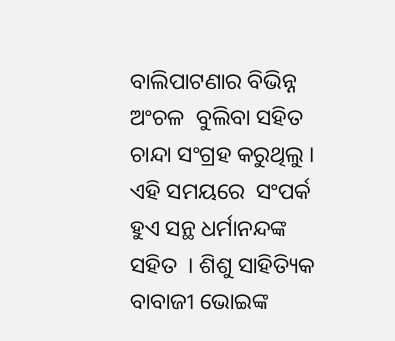ବାଲିପାଟଣାର ବିଭିନ୍ନ ଅଂଚଳ  ବୁଲିବା ସହିତ ଚାନ୍ଦା ସଂଗ୍ରହ କରୁଥିଲୁ । ଏହି ସମୟରେ  ସଂପର୍କ ହୁଏ ସନ୍ଥ ଧର୍ମାନନ୍ଦଙ୍କ ସହିତ  । ଶିଶୁ ସାହିତ୍ୟିକ ବାବାଜୀ ଭୋଇଙ୍କ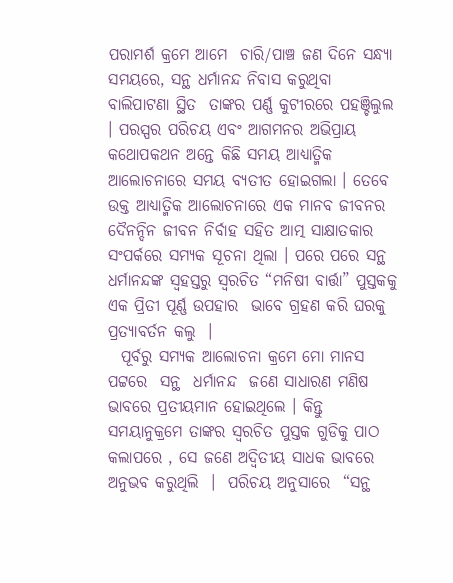ପରାମର୍ଶ କ୍ରମେ ଆମେ  ଚାରି/ପାଞ୍ଚ ଜଣ ଦିନେ ସନ୍ଧ୍ୟା ସମୟରେ, ସନ୍ଥ ଧର୍ମାନନ୍ଦ ନିବାସ କରୁଥିବା  ବାଲିପାଟଣା ସ୍ଥିତ  ତାଙ୍କର ପର୍ଣ୍ଣ କୁଟୀରରେ ପହଞ୍ଚିଲୁଲ  । ପରସ୍ପର ପରିଚୟ ଏବଂ ଆଗମନର ଅଭିପ୍ରାୟ କଥୋପକଥନ ଅନ୍ତେ କିଛି ସମୟ ଆଧ୍ୟାତ୍ମିକ ଆଲୋଚନାରେ ସମୟ ବ୍ୟତୀତ ହୋଇଗଲା । ତେବେ ଉକ୍ତ ଆଧ୍ୟାତ୍ମିକ ଆଲୋଚନାରେ ଏକ ମାନବ ଜୀବନର ଦୈନନ୍ଦିନ ଜୀବନ ନିର୍ବାହ ସହିତ ଆତ୍ମ ସାକ୍ଷାତକାର ସଂପର୍କରେ ସମ୍ୟକ ସୂଚନା ଥିଲା । ପରେ ପରେ ସନ୍ଥ ଧର୍ମାନନ୍ଦଙ୍କ ସ୍ବହସ୍ତରୁ ସ୍ବରଚିତ “ମନିଷୀ ବାର୍ତ୍ତା” ପୁସ୍ତକକୁ ଏକ ପ୍ରିତୀ ପୂର୍ଣ୍ଣ ଉପହାର  ଭାବେ ଗ୍ରହଣ କରି ଘରକୁ ପ୍ରତ୍ୟାବର୍ତନ କଲୁ  ।
  ପୂର୍ବରୁ ସମ୍ୟକ ଆଲୋଚନା କ୍ରମେ ମୋ ମାନସ ପଟ୍ଟରେ  ସନ୍ଥ  ଧର୍ମାନନ୍ଦ  ଜଣେ ସାଧାରଣ ମଣିଷ ଭାବରେ ପ୍ରତୀୟମାନ ହୋଇଥିଲେ । କିନ୍ତୁ  ସମୟାନୁକ୍ରମେ ତାଙ୍କର ସ୍ବରଚିତ ପୁସ୍ତକ ଗୁଡିକୁ ପାଠ କଲାପରେ , ସେ ଜଣେ ଅଦ୍ୱିତୀୟ ସାଧକ ଭାବରେ ଅନୁଭବ କରୁଥିଲି  ।  ପରିଚୟ ଅନୁସାରେ  “ସନ୍ଥ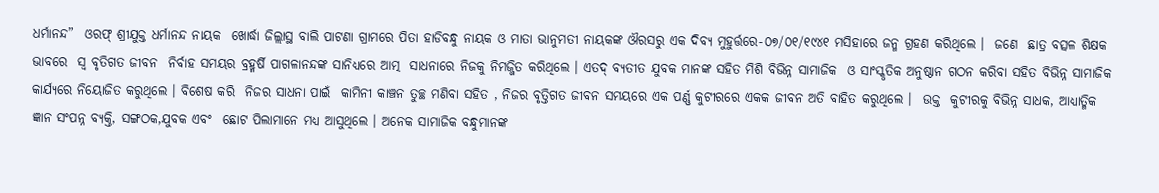ଧର୍ମାନନ୍ଦ”  ଓରଫ୍ ଶ୍ରୀଯୁକ୍ତ ଧର୍ମାନନ୍ଦ ନାୟକ  ଖୋର୍ଦ୍ଧା ଜିଲ୍ଲାସ୍ଥ ବାଲି ପାଟଣା ଗ୍ରାମରେ ପିତା ହାଡିବନ୍ଧୁ ନାୟକ ଓ ମାତା ଭାନୁମତୀ ନାୟକଙ୍କ ଔରସରୁ ଏକ ଦିବ୍ୟ ମୁହୁର୍ତ୍ତରେ-୦୭/୦୧/୧୯୪୧ ମସିହାରେ ଜନ୍ମ ଗ୍ରହଣ କରିଥିଲେ ।  ଜଣେ  ଛାତ୍ର ବତ୍ସଳ ଶିକ୍ଷକ  ଭାବରେ  ସ୍ବ ବୃତିଗତ ଜୀବନ  ନିର୍ବାହ ସମୟର ବ୍ରହ୍ମର୍ଷି ପାଗଳାନନ୍ଦଙ୍କ ସାନିଧ୍ୟରେ ଆତ୍ମ  ସାଧନାରେ ନିଜକୁ ନିମଜ୍ଜିତ କରିଥିଲେ । ଏତଦ୍ ବ୍ୟତୀତ ଯୁବକ ମାନଙ୍କ ସହିତ ମିଶି ବିଭିନ୍ନ ସାମାଜିକ  ଓ ସାଂସ୍କୃତିକ ଅନୁଷ୍ଠାନ ଗଠନ କରିବା ସହିତ ବିଭିନ୍ନ ସାମାଜିକ କାର୍ଯ୍ୟରେ ନିୟୋଜିତ କରୁଥିଲେ । ବିଶେଷ କରି  ନିଜର ସାଧନା ପାଇଁ  କାମିନୀ କାଞ୍ଚନ ତୁଚ୍ଛ ମଣିବା ସହିତ , ନିଜର ବୃତ୍ତିଗତ ଜୀବନ ସମୟରେ ଏକ ପର୍ଣ୍ଣ କୁଟୀରରେ ଏକକ ଜୀବନ ଅତି ବାହିତ କରୁଥିଲେ ।  ଉକ୍ତ  କୁଟୀରକୁ ବିଭିନ୍ନ ସାଧକ, ଆଧ୍ୟାତ୍ମିକ ଜ୍ଞାନ ସଂପନ୍ନ ବ୍ୟକ୍ତି, ସଙ୍ଗଠକ,ଯୁବକ ଏବଂ  ଛୋଟ ପିଲାମାନେ ମଧ୍ୟ ଆସୁଥିଲେ । ଅନେକ ସାମାଜିକ ବନ୍ଧୁମାନଙ୍କ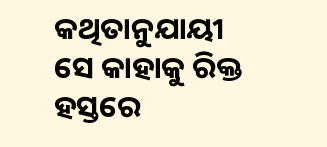କଥିତାନୁଯାୟୀ ସେ କାହାକୁ ରିକ୍ତ ହସ୍ତରେ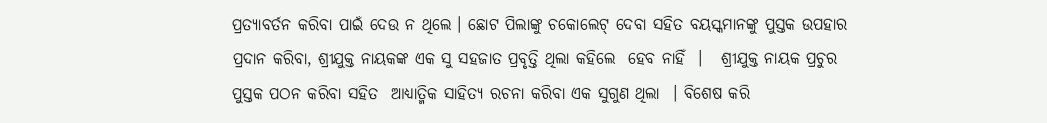ପ୍ରତ୍ୟାବର୍ତନ କରିବା ପାଇଁ ଦେଉ ନ ଥିଲେ । ଛୋଟ ପିଲାଙ୍କୁ ଚକୋଲେଟ୍ ଦେବା ସହିତ ବୟସ୍କମାନଙ୍କୁ ପୁସ୍ତକ ଉପହାର ପ୍ରଦାନ କରିବା, ଶ୍ରୀଯୁକ୍ତ ନାୟକଙ୍କ ଏକ ସୁ ସହଜାତ ପ୍ରବୃତ୍ତି ଥିଲା କହିଲେ  ହେବ ନାହିଁ  ।   ଶ୍ରୀଯୁକ୍ତ ନାୟକ ପ୍ରଚୁର ପୁସ୍ତକ ପଠନ କରିବା ସହିତ  ଆଧ୍ୟାତ୍ମିକ ସାହିତ୍ୟ ରଚନା କରିବା ଏକ ସୁଗୁଣ ଥିଲା  । ବିଶେଷ କରି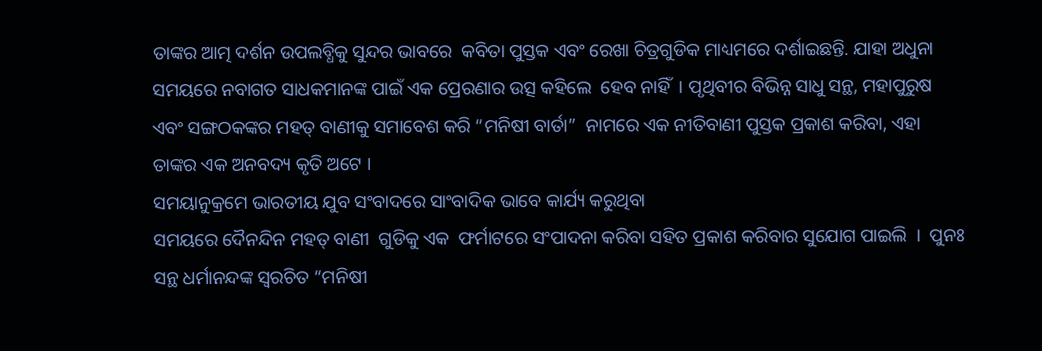ତାଙ୍କର ଆତ୍ମ ଦର୍ଶନ ଉପଲବ୍ଧିକୁ ସୁନ୍ଦର ଭାବରେ  କବିତା ପୁସ୍ତକ ଏବଂ ରେଖା ଚିତ୍ରଗୁଡିକ ମାଧ୍ୟମରେ ଦର୍ଶାଇଛନ୍ତି. ଯାହା ଅଧୁନା ସମୟରେ ନବାଗତ ସାଧକମାନଙ୍କ ପାଇଁ ଏକ ପ୍ରେରଣାର ଉତ୍ସ କହିଲେ  ହେବ ନାହିଁ  । ପୃଥିବୀର ବିଭିନ୍ନ ସାଧୁ ସନ୍ଥ, ମହାପୁରୁଷ ଏବଂ ସଙ୍ଗଠକଙ୍କର ମହତ୍ ବାଣୀକୁ ସମାବେଶ କରି “ମନିଷୀ ବାର୍ତା”  ନାମରେ ଏକ ନୀତିବାଣୀ ପୁସ୍ତକ ପ୍ରକାଶ କରିବା, ଏହା ତାଙ୍କର ଏକ ଅନବଦ୍ୟ କୃତି ଅଟେ ।
ସମୟାନୁକ୍ରମେ ଭାରତୀୟ ଯୁବ ସଂବାଦରେ ସାଂବାଦିକ ଭାବେ କାର୍ଯ୍ୟ କରୁଥିବା
ସମୟରେ ଦୈନନ୍ଦିନ ମହତ୍ ବାଣୀ  ଗୁଡିକୁ ଏକ  ଫର୍ମାଟରେ ସଂପାଦନା କରିବା ସହିତ ପ୍ରକାଶ କରିବାର ସୁଯୋଗ ପାଇଲି  ।  ପୁନଃ ସନ୍ଥ ଧର୍ମାନନ୍ଦଙ୍କ ସ୍ବରଚିତ “ମନିଷୀ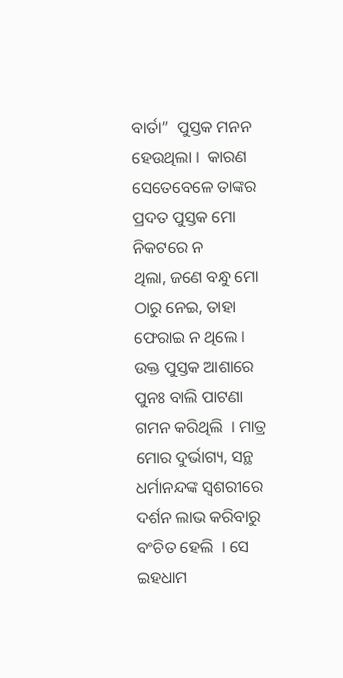ବାର୍ତା”  ପୁସ୍ତକ ମନନ ହେଉଥିଲା ।  କାରଣ ସେତେବେଳେ ତାଙ୍କର ପ୍ରଦତ ପୁସ୍ତକ ମୋ ନିକଟରେ ନ
ଥିଲା, ଜଣେ ବନ୍ଧୁ ମୋ ଠାରୁ ନେଇ, ତାହା ଫେରାଇ ନ ଥିଲେ ।  ଉକ୍ତ ପୁସ୍ତକ ଆଶାରେ ପୁନଃ ବାଲି ପାଟଣା  ଗମନ କରିଥିଲି  । ମାତ୍ର ମୋର ଦୁର୍ଭାଗ୍ୟ, ସନ୍ଥ  ଧର୍ମାନନ୍ଦଙ୍କ ସ୍ବଶରୀରେ ଦର୍ଶନ ଲାଭ କରିବାରୁ ବଂଚିତ ହେଲି  । ସେ ଇହଧାମ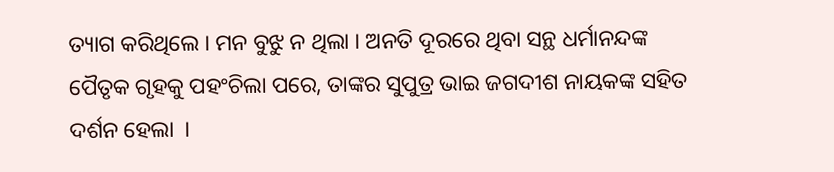ତ୍ୟାଗ କରିଥିଲେ । ମନ ବୁଝୁ ନ ଥିଲା । ଅନତି ଦୂରରେ ଥିବା ସନ୍ଥ ଧର୍ମାନନ୍ଦଙ୍କ ପୈତୃକ ଗୃହକୁ ପହଂଚିଲା ପରେ, ତାଙ୍କର ସୁପୁତ୍ର ଭାଇ ଜଗଦୀଶ ନାୟକଙ୍କ ସହିତ ଦର୍ଶନ ହେଲା  ।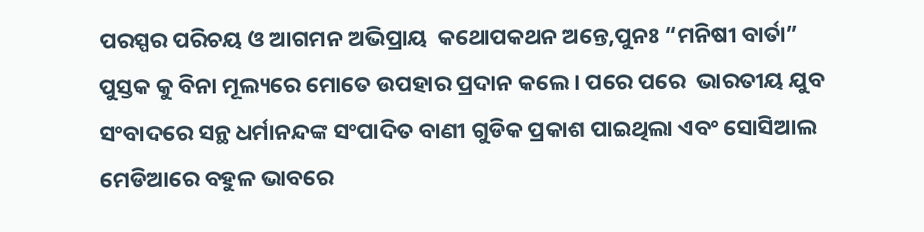ପରସ୍ପର ପରିଚୟ ଓ ଆଗମନ ଅଭିପ୍ରାୟ  କଥୋପକଥନ ଅନ୍ତେ,ପୁନଃ “ମନିଷୀ ବାର୍ତା” ପୁସ୍ତକ କୁ ବିନା ମୂଲ୍ୟରେ ମୋତେ ଉପହାର ପ୍ରଦାନ କଲେ । ପରେ ପରେ  ଭାରତୀୟ ଯୁବ ସଂବାଦରେ ସନ୍ଥ ଧର୍ମାନନ୍ଦଙ୍କ ସଂପାଦିତ ବାଣୀ ଗୁଡିକ ପ୍ରକାଶ ପାଇଥିଲା ଏବଂ ସୋସିଆଲ ମେଡିଆରେ ବହୁଳ ଭାବରେ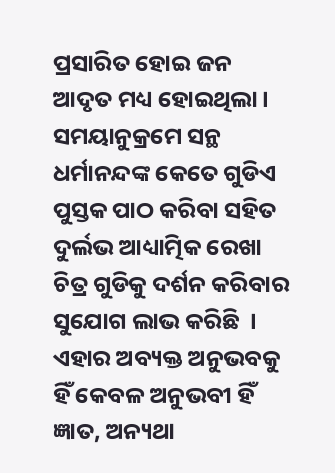ପ୍ରସାରିତ ହୋଇ ଜନ ଆଦୃତ ମଧ୍ୟ ହୋଇଥିଲା । ସମୟାନୁକ୍ରମେ ସନ୍ଥ ଧର୍ମାନନ୍ଦଙ୍କ କେତେ ଗୁଡିଏ ପୁସ୍ତକ ପାଠ କରିବା ସହିତ ଦୁର୍ଲଭ ଆଧ୍ୟାତ୍ମିକ ରେଖା ଚିତ୍ର ଗୁଡିକୁ ଦର୍ଶନ କରିବାର ସୁଯୋଗ ଲାଭ କରିଛି  । ଏହାର ଅବ୍ୟକ୍ତ ଅନୁଭବକୁ ହିଁ କେବଳ ଅନୁଭବୀ ହିଁ ଜ୍ଞାତ, ଅନ୍ୟଥା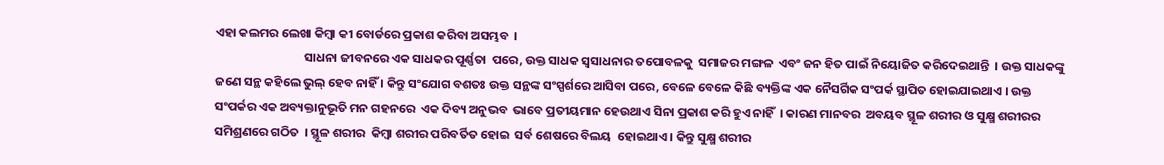ଏହା କଲମର ଲେଖା କିମ୍ବା କୀ ବୋର୍ଡରେ ପ୍ରକାଶ କରିବା ଅସମ୍ଭବ  ।
                                ସାଧନା ଜୀବନରେ ଏକ ସାଧକର ପୂର୍ଣ୍ଣତା  ପରେ, ଉକ୍ତ ସାଧକ ସ୍ବସାଧନାର ତପୋବଳକୁ  ସମାଜର ମଙ୍ଗଳ  ଏବଂ ଜନ ହିତ ପାଇଁ ନିୟୋଜିତ କରିଦେଇଥାନ୍ତି  । ଉକ୍ତ ସାଧକଙ୍କୁ  ଜଣେ ସନ୍ଥ କହିଲେ ଭୁଲ୍ ହେବ ନାହିଁ । କିନ୍ତୁ ସଂଯୋଗ ବଶତଃ ଉକ୍ତ ସନ୍ଥଙ୍କ ସଂସ୍ପର୍ଶରେ ଆସିବା ପରେ, ବେଳେ ବେଳେ କିଛି ବ୍ୟକ୍ତିଙ୍କ ଏକ ନୈସର୍ଗିକ ସଂପର୍କ ସ୍ଥାପିତ ହୋଇଯାଇଥାଏ । ଉକ୍ତ ସଂପର୍କର ଏକ ଅବ୍ୟକ୍ତାନୁଭୂତି ମନ ଗହନରେ  ଏକ ଦିବ୍ୟ ଅନୁଭବ  ଭାବେ ପ୍ରତୀୟମାନ ହେଉଥାଏ ସିନା ପ୍ରକାଶ କରି ହୁଏ ନାହିଁ  । କାରଣ ମାନବର  ଅବୟବ ସ୍ଥୂଳ ଶରୀର ଓ ସୁକ୍ଷ୍ମ ଶରୀରର ସମିଶ୍ରଣରେ ଗଠିତ  । ସ୍ଥୂଳ ଶରୀର  କିମ୍ବା ଶରୀର ପରିବର୍ତିତ ହୋଇ  ସର୍ବ ଶେଷରେ ବିଲୟ  ହୋଇଥାଏ । କିନ୍ତୁ ସୁକ୍ଷ୍ମ ଶରୀର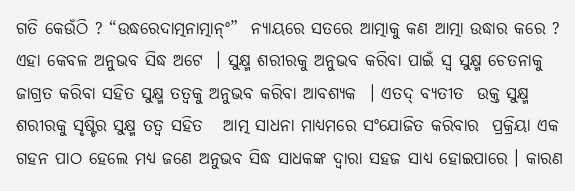ଗତି କେଉଁଠି ? “ଉଦ୍ଧରେଦାତ୍ମନାତ୍ମାନ୍ଂ”  ନ୍ୟାୟରେ ସତରେ ଆତ୍ମାକୁ କଣ ଆତ୍ମା ଉଦ୍ଧାର କରେ ?  ଏହା କେବଳ ଅନୁଭବ ସିଦ୍ଧ ଅଟେ  । ସୁକ୍ଷ୍ମ ଶରୀରକୁ ଅନୁଭବ କରିବା ପାଇଁ ସ୍ବ ସୁକ୍ଷ୍ମ ଚେତନାକୁ ଜାଗ୍ରତ କରିବା ସହିତ ସୁକ୍ଷ୍ମ ତତ୍ୱକୁ ଅନୁଭବ କରିବା ଆବଶ୍ୟକ  । ଏତଦ୍ ବ୍ୟତୀତ  ଉକ୍ତ ସୁକ୍ଷ୍ମ ଶରୀରକୁ ସୃଷ୍ଟିର ସୁକ୍ଷ୍ମ ତତ୍ୱ ସହିତ   ଆତ୍ମ ସାଧନା ମାଧ୍ୟମରେ ସଂଯୋଜିତ କରିବାର  ପ୍ରକ୍ରିୟା ଏକ ଗହନ ପାଠ ହେଲେ ମଧ୍ୟ ଜଣେ ଅନୁଭବ ସିଦ୍ଧ ସାଧକଙ୍କ ଦ୍ୱାରା ସହଜ ସାଧ୍ୟ ହୋଇପାରେ । କାରଣ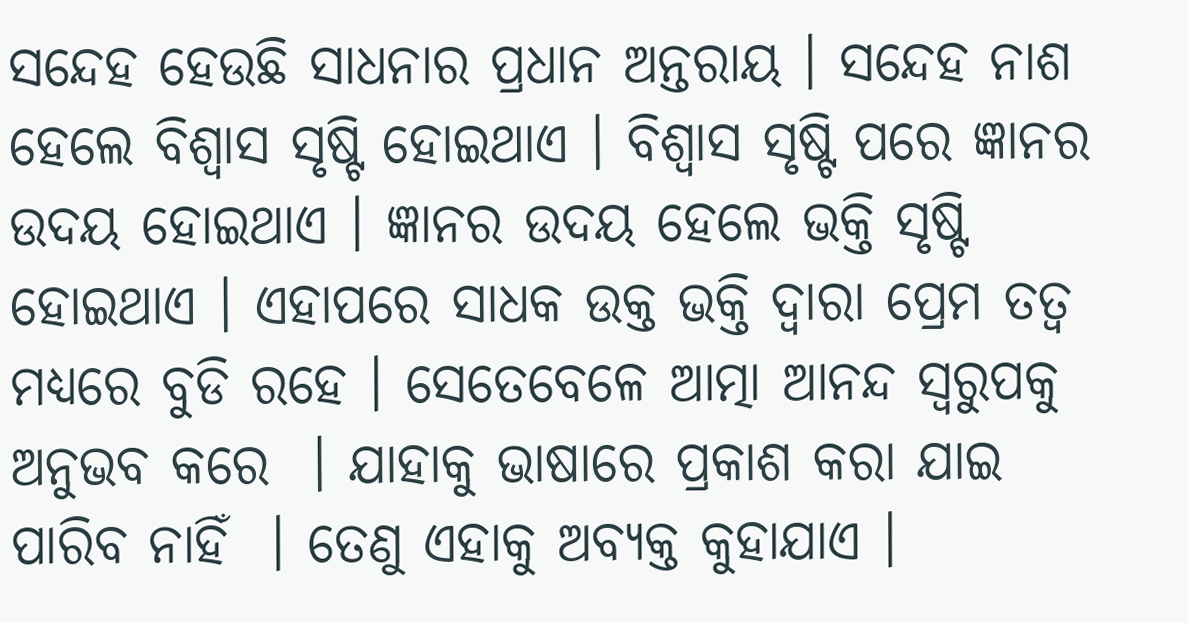ସନ୍ଦେହ ହେଉଛି ସାଧନାର ପ୍ରଧାନ ଅନ୍ତରାୟ । ସନ୍ଦେହ ନାଶ ହେଲେ ବିଶ୍ୱାସ ସୃଷ୍ଟି ହୋଇଥାଏ । ବିଶ୍ୱାସ ସୃଷ୍ଟି ପରେ ଜ୍ଞାନର ଉଦୟ ହୋଇଥାଏ । ଜ୍ଞାନର ଉଦୟ ହେଲେ ଭକ୍ତି ସୃଷ୍ଟି ହୋଇଥାଏ । ଏହାପରେ ସାଧକ ଉକ୍ତ ଭକ୍ତି ଦ୍ୱାରା ପ୍ରେମ ତତ୍ୱ ମଧ୍ୟରେ ବୁଡି ରହେ । ସେତେବେଳେ ଆତ୍ମା ଆନନ୍ଦ ସ୍ବରୁପକୁ ଅନୁଭବ କରେ  । ଯାହାକୁ ଭାଷାରେ ପ୍ରକାଶ କରା ଯାଇ ପାରିବ ନାହିଁ  । ତେଣୁ ଏହାକୁ ଅବ୍ୟକ୍ତ କୁହାଯାଏ ।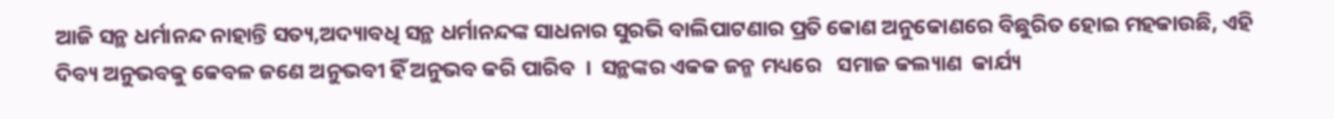ଆଜି ସନ୍ଥ ଧର୍ମାନନ୍ଦ ନାହାନ୍ତି ସତ୍ୟ,ଅଦ୍ୟାବଧି ସନ୍ଥ ଧର୍ମାନନ୍ଦଙ୍କ ସାଧନାର ସୁରଭି ବାଲିପାଟଣାର ପ୍ରତି କୋଣ ଅନୁକୋଣରେ ବିଛୁରିତ ହୋଇ ମହକାଉଛି, ଏହି ଦିବ୍ୟ ଅନୁଭବକୁ କେବଳ ଜଣେ ଅନୁଭବୀ ହିଁ ଅନୁଭବ କରି ପାରିବ  ।  ସନ୍ଥଙ୍କର ଏକକ ଜନ୍ମ ମଧ୍ୟରେ   ସମାଜ କଲ୍ୟାଣ  କାର୍ଯ୍ୟ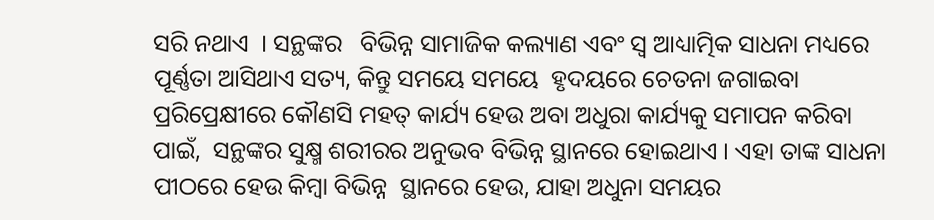ସରି ନଥାଏ  । ସନ୍ଥଙ୍କର   ବିଭିନ୍ନ ସାମାଜିକ କଲ୍ୟାଣ ଏବଂ ସ୍ବ ଆଧ୍ୟାତ୍ମିକ ସାଧନା ମଧ୍ୟରେ ପୂର୍ଣ୍ଣତା ଆସିଥାଏ ସତ୍ୟ, କିନ୍ତୁ ସମୟେ ସମୟେ  ହୃଦୟରେ ଚେତନା ଜଗାଇବା ପ୍ରରିପ୍ରେକ୍ଷୀରେ କୌଣସି ମହତ୍ କାର୍ଯ୍ୟ ହେଉ ଅବା ଅଧୁରା କାର୍ଯ୍ୟକୁ ସମାପନ କରିବା ପାଇଁ,  ସନ୍ଥଙ୍କର ସୁକ୍ଷ୍ମ ଶରୀରର ଅନୁଭବ ବିଭିନ୍ନ ସ୍ଥାନରେ ହୋଇଥାଏ । ଏହା ତାଙ୍କ ସାଧନା ପୀଠରେ ହେଉ କିମ୍ବା ବିଭିନ୍ନ  ସ୍ଥାନରେ ହେଉ, ଯାହା ଅଧୁନା ସମୟର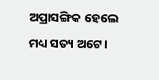ଅପ୍ରାସଙ୍ଗିକ ହେଲେ ମଧ୍ୟ ସତ୍ୟ ଅଟେ ।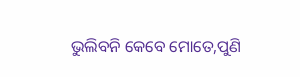ଭୁଲିବନି କେବେ ମୋତେ,ପୁଣି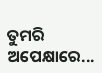ତୁମରି ଅପେକ୍ଷାରେ...